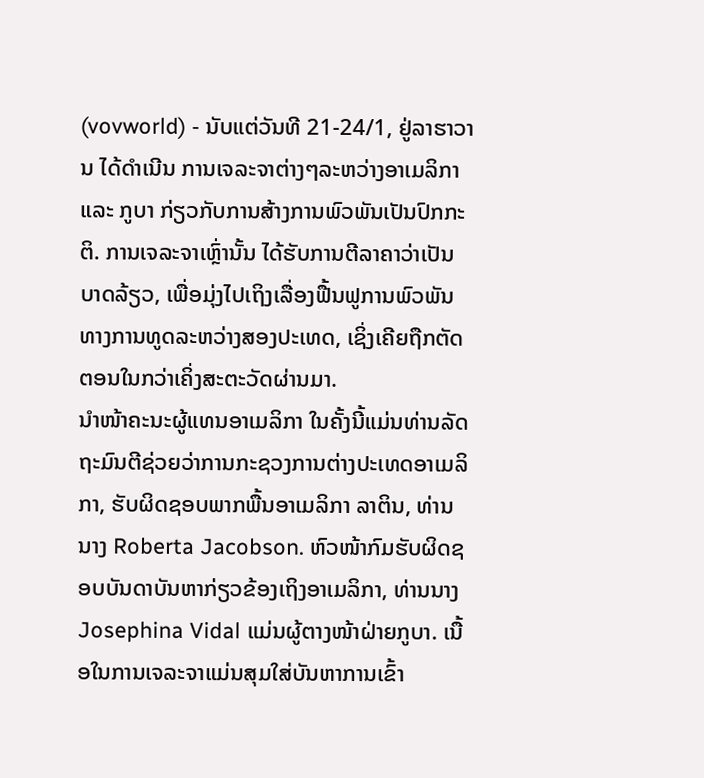(vovworld) - ນັບແຕ່ວັນທີ 21-24/1, ຢູ່ລາຮາວານ ໄດ້ດຳເນີນ ການເຈລະຈາຕ່າງໆລະຫວ່າງອາເມລິກາ ແລະ ກູບາ ກ່ຽວກັບການສ້າງການພົວພັນເປັນປົກກະຕິ. ການເຈລະຈາເຫຼົ່ານັ້ນ ໄດ້ຮັບການຕີລາຄາວ່າເປັນບາດລ້ຽວ, ເພື່ອມຸ່ງໄປເຖິງເລື່ອງຟື້ນຟູການພົວພັນທາງການທູດລະຫວ່າງສອງປະເທດ, ເຊິ່ງເຄີຍຖືກຕັດຕອນໃນກວ່າເຄິ່ງສະຕະວັດຜ່ານມາ.
ນຳໜ້າຄະນະຜູ້ແທນອາເມລິກາ ໃນຄັ້ງນີ້ແມ່ນທ່ານລັດຖະມົນຕີຊ່ວຍວ່າການກະຊວງການຕ່າງປະເທດອາເມລິກາ, ຮັບຜິດຊອບພາກພື້ນອາເມລິກາ ລາຕິນ, ທ່ານນາງ Roberta Jacobson. ຫົວໜ້າກົມຮັບຜິດຊອບບັນດາບັນຫາກ່ຽວຂ້ອງເຖິງອາເມລິກາ, ທ່ານນາງ Josephina Vidal ແມ່ນຜູ້ຕາງໜ້າຝ່າຍກູບາ. ເນື້ອໃນການເຈລະຈາແມ່ນສຸມໃສ່ບັນຫາການເຂົ້າ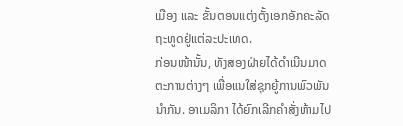ເມືອງ ແລະ ຂັ້ນຕອນແຕ່ງຕັ້ງເອກອັກຄະລັດຖະທູດຢູ່ແຕ່ລະປະເທດ.
ກ່ອນໜ້ານັ້ນ, ທັງສອງຝ່າຍໄດ້ດຳເນີນມາດຕະການຕ່າງໆ ເພື່ອແນໃສ່ຊຸກຍູ້ການພົວພັນນຳກັນ. ອາເມລິກາ ໄດ້ຍົກເລີກຄຳສັ່ງຫ້າມໄປ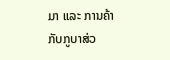ມາ ແລະ ການຄ້າກັບກູບາສ່ວ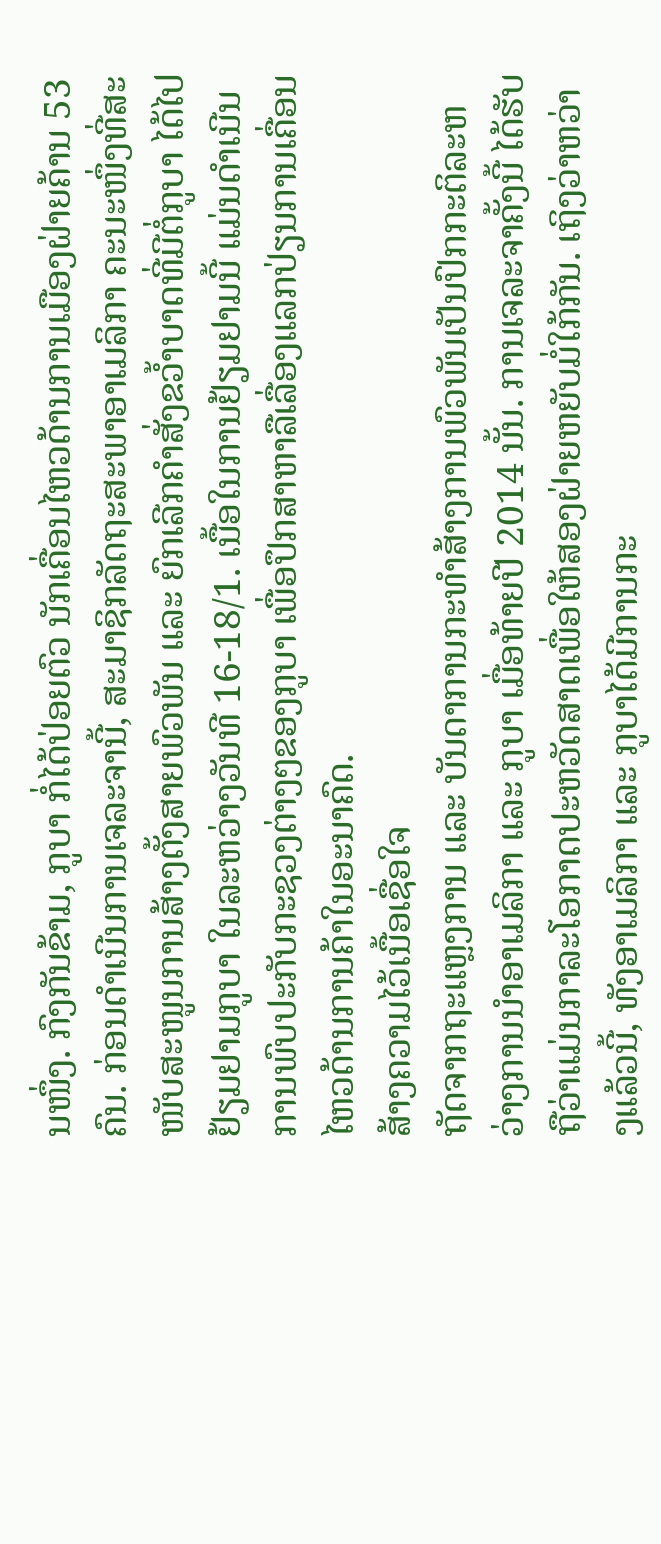ນໜຶ່ງ. ກົງກັນຂ້າມ, ກູບາ ກໍ່ໄດ້ປ່ອຍຕົວ ນັກເຄື່ອນໄຫວດ້ານການເມືອງຝ່າຍຄ້ານ 53 ຄົນ. ກ່ອນດຳເນີນການເຈລະຈານີ້, ສະມາຊິກລັດຖະສະພາອາເມລິກາ ຄະນະໜຶ່ງທີ່ສະໜັບສະໜູນການສ້າງຕັ້ງສາຍພົວພັນ ແລະ ຍົກເລີກຄຳສັ່ງຂວ້ຳບາດທີ່ມີຕໍ່ກູບາ ໄດ້ໄປຢ້ຽມຢາມກູບາ ໃນລະຫວ່າງວັນທີ 16-18/1. ເນື້ອໃນການຢ້ຽມຢາມນີ້ ແມ່ນດຳເນີນການພົບປະກັບກະຊວງຕ່າງໆຂອງກູບາ ເພື່ອປຶກສາຫາລືເລື່ອງແລກປ່ຽນການເຄື່ອນໄຫວດ້ານການຄ້າໃນອະນາຄົດ.
ສ້າງຄວາມໄວ້ເນື້ອເຊື່ອໃຈ
ຖັດຈາກຖະແຫຼງການ ແລະ ບັນດາການກະທຳສ້າງການພົວພັນເປັນປົກກະຕິລະຫວ່າງການນຳອາເມລິກາ ແລະ ກູບາ ເມື່ອທ້າຍປີ 2014 ນັ້ນ. ການເຈລະຈາຄັ້ງນີ້ ໄດ້ຮັບຖືວ່າແມ່ນກາລະໂອກາດປະຫວັດສາດເພື່ອໃຫ້ສອງຝ່າຍຫຍັບມໍ່ໃກ້ກັນ. ເຖິງວ່າຫວ່າງແລ້ວນີ້, ທັງອາເມລິກາ ແລະ ກູບາໄດ້ມີການກະ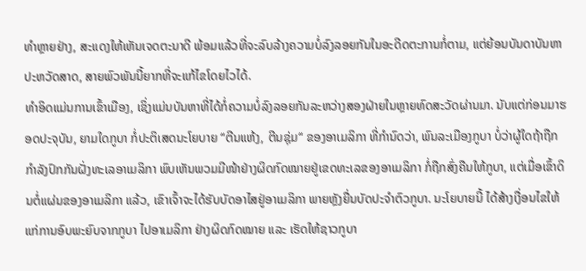ທຳຫຼາຍຢ່າງ, ສະແດງໃຫ້ເຫັນເຈດຕະນາດີ ພ້ອມແລ້ວທີ່ຈະລົບລ້າງຄວາມບໍ່ລົງລອຍກັນໃນອະດີດຕະການກໍ່ຕາມ, ແຕ່ຍ້ອນບັນດາບັນຫາປະຫວັດສາດ, ສາຍພົວພັນນີ້ຍາກທີ່ຈະແກ້ໄຂໂດຍໄວໄດ້.
ທຳອິດແມ່ນການເຂົ້າເມືອງ, ເຊິ່ງແມ່ນບັນຫາທີ່ໄດ້ກໍ່ຄວາມບໍ່ລົງລອຍກັນລະຫວ່າງສອງຝ່າຍໃນຫຼາຍທົດສະວັດຜ່ານມາ. ນັບແຕ່ກ່ອນມາຮອດປະຈຸບັນ, ຍາມໃດກູບາ ກໍ່ປະຕິເສດນະໂຍບາຍ “ຕີນແຫ້ງ, ຕີນຊຸ່ມ“ ຂອງອາເມລິກາ ທີ່ກຳນົດວ່າ, ພົນລະເມືອງກູບາ ບໍ່ວ່າຜູ້ໃດຖ້າຖືກກຳລັງປົກກັນຝັ່ງທະເລອາເມລິກາ ພົບເຫັນພວມມີໜ້າຢ່າງຜິດກົດໝາຍຢູ່ເຂດທະເລຂອງອາເມລິກາ ກໍ່ຖືກສົ່ງຄືນໃຫ້ກູບາ, ແຕ່ເມື່ອເຂົ້າດິນຕໍ່ແຜ່ນຂອງອາເມລິກາ ແລ້ວ, ເຂົາເຈົ້າຈະໄດ້ຮັບບັດອາໄສຢູ່ອາເມລິກາ ພາຍຫຼັງຍື່ນບັດປະຈຳຕົວກູບາ. ນະໂຍບາຍນີ້ ໄດ້ສ້າງເງື່ອນໄຂໃຫ້ແກ່ການອົບພະຍົບຈາກກູບາ ໄປອາເມລິກາ ຢ່າງຜິດກົດໝາຍ ແລະ ເຮັດໃຫ້ຊາວກູບາ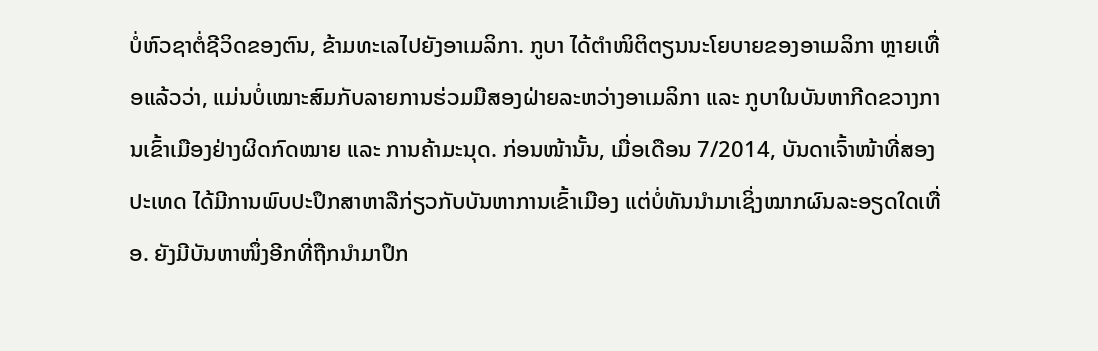ບໍ່ຫົວຊາຕໍ່ຊີວິດຂອງຕົນ, ຂ້າມທະເລໄປຍັງອາເມລິກາ. ກູບາ ໄດ້ຕຳໜິຕິຕຽນນະໂຍບາຍຂອງອາເມລິກາ ຫຼາຍເທື່ອແລ້ວວ່າ, ແມ່ນບໍ່ເໝາະສົມກັບລາຍການຮ່ວມມືສອງຝ່າຍລະຫວ່າງອາເມລິກາ ແລະ ກູບາໃນບັນຫາກີດຂວາງການເຂົ້າເມືອງຢ່າງຜິດກົດໝາຍ ແລະ ການຄ້າມະນຸດ. ກ່ອນໜ້ານັ້ນ, ເມື່ອເດືອນ 7/2014, ບັນດາເຈົ້າໜ້າທີ່ສອງປະເທດ ໄດ້ມີການພົບປະປຶກສາຫາລືກ່ຽວກັບບັນຫາການເຂົ້າເມືອງ ແຕ່ບໍ່ທັນນຳມາເຊິ່ງໝາກຜົນລະອຽດໃດເທື່ອ. ຍັງມີບັນຫາໜຶ່ງອີກທີ່ຖືກນຳມາປຶກ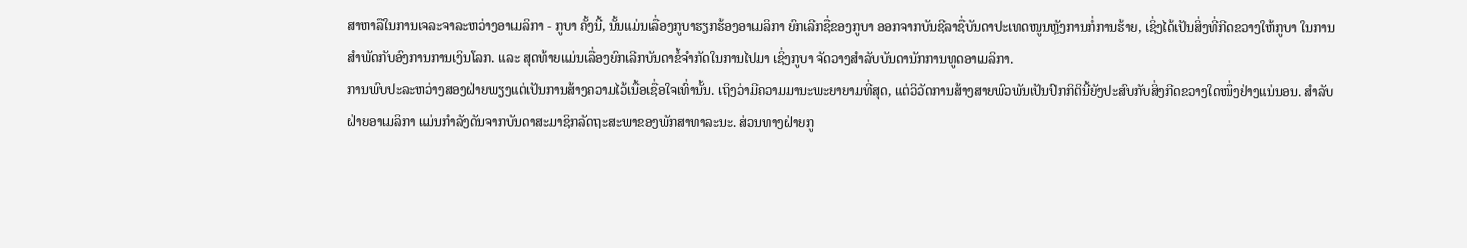ສາຫາລືໃນການເຈລະຈາລະຫວ່າງອາເມລິກາ - ກູບາ ຄັ້ງນີ້, ນັ້ນແມ່ນເລື່ອງກູບາຮຽກຮ້ອງອາເມລິກາ ຍົກເລີກຊື່ຂອງກູບາ ອອກຈາກບັນຊີລາຊື່ບັນດາປະເທດໜູນຫຼັງການກໍ່ການຮ້າຍ, ເຊິ່ງໄດ້ເປັນສິ່ງທີ່ກີດຂວາງໃຫ້ກູບາ ໃນການສຳພັດກັບອົງການການເງິນໂລກ. ແລະ ສຸດທ້າຍແມ່ນເລື່ອງຍົກເລີກບັນດາຂໍ້ຈຳກັດໃນການໄປມາ ເຊິ່ງກູບາ ຈັດວາງສຳລັບບັນດານັກການທູດອາເມລິກາ.
ການພົບປະລະຫວ່າງສອງຝ່າຍພຽງແຕ່ເປັນການສ້າງຄວາມໄວ້ເນື້ອເຊື່ອໃຈເທົ່ານັ້ນ. ເຖິງວ່າມີຄວາມມານະພະຍາຍາມທີ່ສຸດ, ແຕ່ວິວັດການສ້າງສາຍພົວພັນເປັນປົກກິຕິນີ້ຍັງປະສົບກັບສິ່ງກີດຂວາງໃດໜຶ່ງຢ່າງແນ່ນອນ. ສຳລັບຝ່າຍອາເມລິກາ ແມ່ນກຳລັງດັນຈາກບັນດາສະມາຊິກລັດຖະສະພາຂອງພັກສາທາລະນະ. ສ່ວນທາງຝ່າຍກູ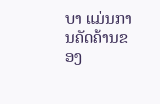ບາ ແມ່ນການຄັດຄ້ານຂອງ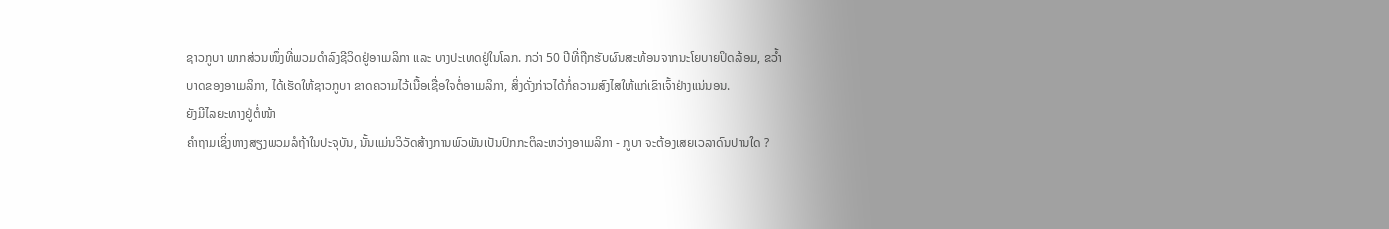ຊາວກູບາ ພາກສ່ວນໜຶ່ງທີ່ພວມດຳລົງຊີວິດຢູ່ອາເມລິກາ ແລະ ບາງປະເທດຢູ່ໃນໂລກ. ກວ່າ 50 ປີທີ່ຖືກຮັບຜົນສະທ້ອນຈາກນະໂຍບາຍປິດລ້ອມ, ຂວ້ຳບາດຂອງອາເມລິກາ, ໄດ້ເຮັດໃຫ້ຊາວກູບາ ຂາດຄວາມໄວ້ເນື້ອເຊື່ອໃຈຕໍ່ອາເມລິກາ, ສິ່ງດັ່ງກ່າວໄດ້ກໍ່ຄວາມສົງໄສໃຫ້ແກ່ເຂົາເຈົ້າຢ່າງແນ່ນອນ.
ຍັງມີໄລຍະທາງຢູ່ຕໍ່ໜ້າ
ຄຳຖາມເຊິ່ງຫາງສຽງພວມລໍຖ້າໃນປະຈຸບັນ, ນັ້ນແມ່ນວິວັດສ້າງການພົວພັນເປັນປົກກະຕິລະຫວ່າງອາເມລິກາ - ກູບາ ຈະຕ້ອງເສຍເວລາດົນປານໃດ ?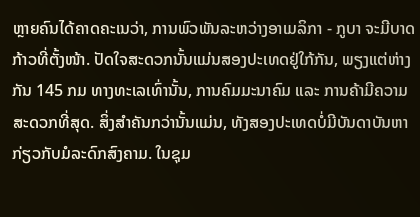ຫຼາຍຄົນໄດ້ຄາດຄະເນວ່າ, ການພົວພັນລະຫວ່າງອາເມລິກາ - ກູບາ ຈະມີບາດກ້າວທີ່ຕັ້ງໜ້າ. ປັດໃຈສະດວກນັ້ນແມ່ນສອງປະເທດຢູ່ໃກ້ກັນ, ພຽງແຕ່ຫ່າງກັນ 145 ກມ ທາງທະເລເທົ່ານັ້ນ, ການຄົມມະນາຄົມ ແລະ ການຄ້າມີຄວາມສະດວກທີ່ສຸດ. ສິ່ງສຳຄັນກວ່ານັ້ນແມ່ນ, ທັງສອງປະເທດບໍ່ມີບັນດາບັນຫາກ່ຽວກັບມໍລະດົກສົງຄາມ. ໃນຊຸມ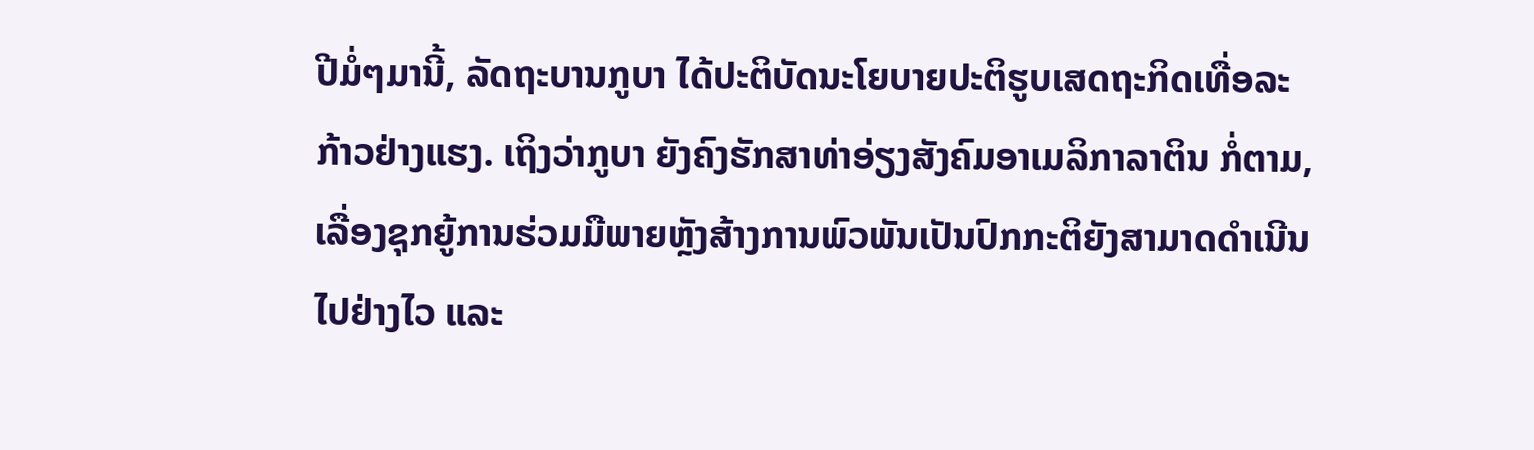ປີມໍ່ໆມານີ້, ລັດຖະບານກູບາ ໄດ້ປະຕິບັດນະໂຍບາຍປະຕິຮູບເສດຖະກິດເທື່ອລະກ້າວຢ່າງແຮງ. ເຖິງວ່າກູບາ ຍັງຄົງຮັກສາທ່າອ່ຽງສັງຄົມອາເມລິກາລາຕິນ ກໍ່ຕາມ, ເລື່ອງຊຸກຍູ້ການຮ່ວມມືພາຍຫຼັງສ້າງການພົວພັນເປັນປົກກະຕິຍັງສາມາດດຳເນີນໄປຢ່າງໄວ ແລະ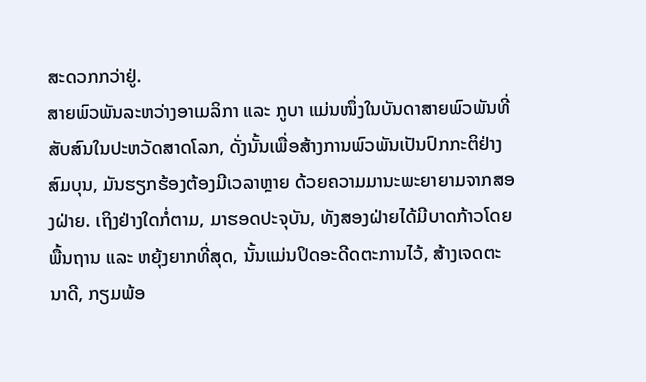ສະດວກກວ່າຢູ່.
ສາຍພົວພັນລະຫວ່າງອາເມລິກາ ແລະ ກູບາ ແມ່ນໜຶ່ງໃນບັນດາສາຍພົວພັນທີ່ສັບສົນໃນປະຫວັດສາດໂລກ, ດັ່ງນັ້ນເພື່ອສ້າງການພົວພັນເປັນປົກກະຕິຢ່າງສົມບຸນ, ມັນຮຽກຮ້ອງຕ້ອງມີເວລາຫຼາຍ ດ້ວຍຄວາມມານະພະຍາຍາມຈາກສອງຝ່າຍ. ເຖິງຢ່າງໃດກໍ່ຕາມ, ມາຮອດປະຈຸບັນ, ທັງສອງຝ່າຍໄດ້ມີບາດກ້າວໂດຍພື້ນຖານ ແລະ ຫຍຸ້ງຍາກທີ່ສຸດ, ນັ້ນແມ່ນປິດອະດີດຕະການໄວ້, ສ້າງເຈດຕະນາດີ, ກຽມພ້ອ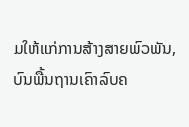ມໃຫ້ແກ່ການສ້າງສາຍພົວພັນ, ບົນພື້ນຖານເຄົາລົບຄ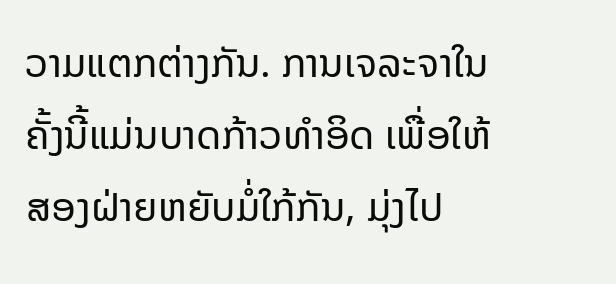ວາມແຕກຕ່າງກັນ. ການເຈລະຈາໃນຄັ້ງນີ້ແມ່ນບາດກ້າວທຳອິດ ເພື່ອໃຫ້ສອງຝ່າຍຫຍັບມໍ່ໃກ້ກັນ, ມຸ່ງໄປ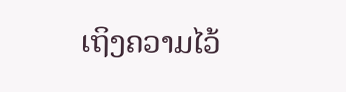ເຖິງຄວາມໄວ້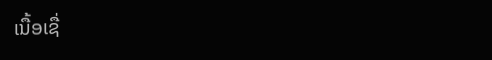ເນື້ອເຊື່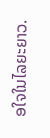ອໃຈໃນໄລຍະຍາວ.